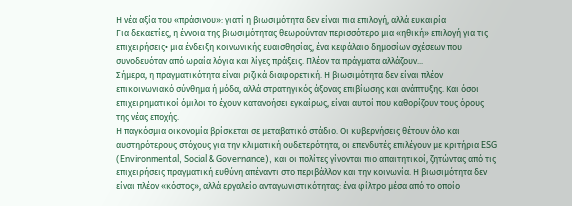Η νέα αξία του «πράσινου»: γιατί η βιωσιμότητα δεν είναι πια επιλογή, αλλά ευκαιρία
Για δεκαετίες, η έννοια της βιωσιμότητας θεωρούνταν περισσότερο μια «ηθική» επιλογή για τις επιχειρήσεις• μια ένδειξη κοινωνικής ευαισθησίας, ένα κεφάλαιο δημοσίων σχέσεων που συνοδευόταν από ωραία λόγια και λίγες πράξεις. Πλέον τα πράγματα αλλάζουν...
Σήμερα, η πραγματικότητα είναι ριζικά διαφορετική. Η βιωσιμότητα δεν είναι πλέον επικοινωνιακό σύνθημα ή μόδα, αλλά στρατηγικός άξονας επιβίωσης και ανάπτυξης. Και όσοι επιχειρηματικοί όμιλοι το έχουν κατανοήσει εγκαίρως, είναι αυτοί που καθορίζουν τους όρους της νέας εποχής.
Η παγκόσμια οικονομία βρίσκεται σε μεταβατικό στάδιο. Οι κυβερνήσεις θέτουν όλο και αυστηρότερους στόχους για την κλιματική ουδετερότητα, οι επενδυτές επιλέγουν με κριτήρια ESG (Environmental, Social & Governance), και οι πολίτες γίνονται πιο απαιτητικοί, ζητώντας από τις επιχειρήσεις πραγματική ευθύνη απέναντι στο περιβάλλον και την κοινωνία. Η βιωσιμότητα δεν είναι πλέον «κόστος», αλλά εργαλείο ανταγωνιστικότητας: ένα φίλτρο μέσα από το οποίο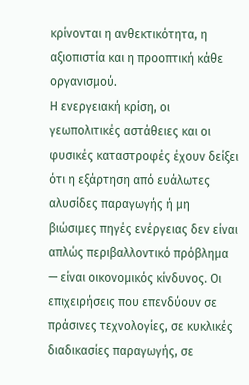κρίνονται η ανθεκτικότητα, η αξιοπιστία και η προοπτική κάθε οργανισμού.
Η ενεργειακή κρίση, οι γεωπολιτικές αστάθειες και οι φυσικές καταστροφές έχουν δείξει ότι η εξάρτηση από ευάλωτες αλυσίδες παραγωγής ή μη βιώσιμες πηγές ενέργειας δεν είναι απλώς περιβαλλοντικό πρόβλημα — είναι οικονομικός κίνδυνος. Οι επιχειρήσεις που επενδύουν σε πράσινες τεχνολογίες, σε κυκλικές διαδικασίες παραγωγής, σε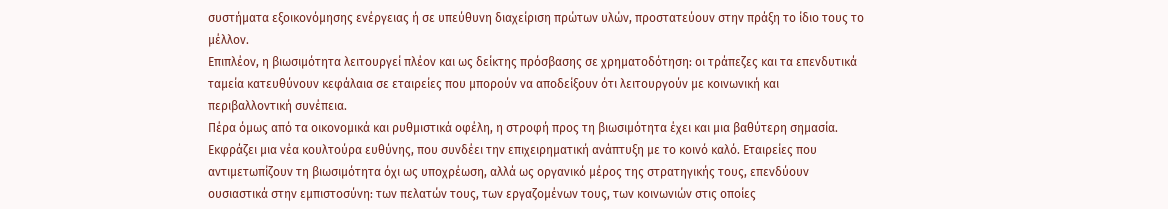συστήματα εξοικονόμησης ενέργειας ή σε υπεύθυνη διαχείριση πρώτων υλών, προστατεύουν στην πράξη το ίδιο τους το μέλλον.
Επιπλέον, η βιωσιμότητα λειτουργεί πλέον και ως δείκτης πρόσβασης σε χρηματοδότηση: οι τράπεζες και τα επενδυτικά ταμεία κατευθύνουν κεφάλαια σε εταιρείες που μπορούν να αποδείξουν ότι λειτουργούν με κοινωνική και περιβαλλοντική συνέπεια.
Πέρα όμως από τα οικονομικά και ρυθμιστικά οφέλη, η στροφή προς τη βιωσιμότητα έχει και μια βαθύτερη σημασία. Εκφράζει μια νέα κουλτούρα ευθύνης, που συνδέει την επιχειρηματική ανάπτυξη με το κοινό καλό. Εταιρείες που αντιμετωπίζουν τη βιωσιμότητα όχι ως υποχρέωση, αλλά ως οργανικό μέρος της στρατηγικής τους, επενδύουν ουσιαστικά στην εμπιστοσύνη: των πελατών τους, των εργαζομένων τους, των κοινωνιών στις οποίες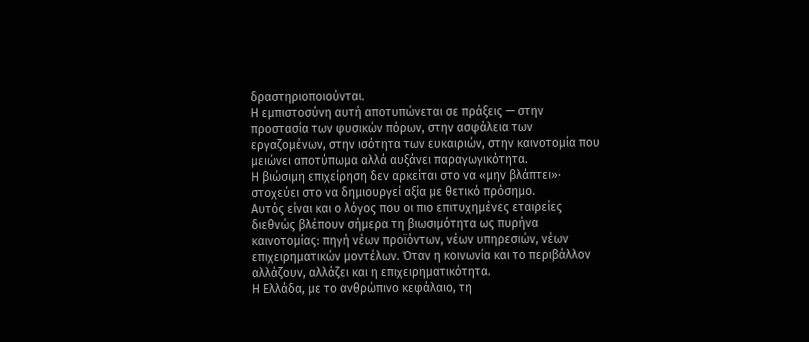δραστηριοποιούνται.
Η εμπιστοσύνη αυτή αποτυπώνεται σε πράξεις — στην προστασία των φυσικών πόρων, στην ασφάλεια των εργαζομένων, στην ισότητα των ευκαιριών, στην καινοτομία που μειώνει αποτύπωμα αλλά αυξάνει παραγωγικότητα.
Η βιώσιμη επιχείρηση δεν αρκείται στο να «μην βλάπτει»· στοχεύει στο να δημιουργεί αξία με θετικό πρόσημο.
Αυτός είναι και ο λόγος που οι πιο επιτυχημένες εταιρείες διεθνώς βλέπουν σήμερα τη βιωσιμότητα ως πυρήνα καινοτομίας: πηγή νέων προϊόντων, νέων υπηρεσιών, νέων επιχειρηματικών μοντέλων. Όταν η κοινωνία και το περιβάλλον αλλάζουν, αλλάζει και η επιχειρηματικότητα.
Η Ελλάδα, με το ανθρώπινο κεφάλαιο, τη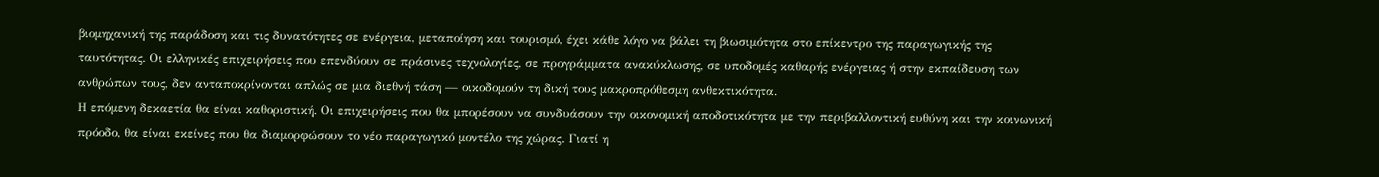βιομηχανική της παράδοση και τις δυνατότητες σε ενέργεια, μεταποίηση και τουρισμό, έχει κάθε λόγο να βάλει τη βιωσιμότητα στο επίκεντρο της παραγωγικής της ταυτότητας. Οι ελληνικές επιχειρήσεις που επενδύουν σε πράσινες τεχνολογίες, σε προγράμματα ανακύκλωσης, σε υποδομές καθαρής ενέργειας ή στην εκπαίδευση των ανθρώπων τους, δεν ανταποκρίνονται απλώς σε μια διεθνή τάση — οικοδομούν τη δική τους μακροπρόθεσμη ανθεκτικότητα.
Η επόμενη δεκαετία θα είναι καθοριστική. Οι επιχειρήσεις που θα μπορέσουν να συνδυάσουν την οικονομική αποδοτικότητα με την περιβαλλοντική ευθύνη και την κοινωνική πρόοδο, θα είναι εκείνες που θα διαμορφώσουν το νέο παραγωγικό μοντέλο της χώρας. Γιατί η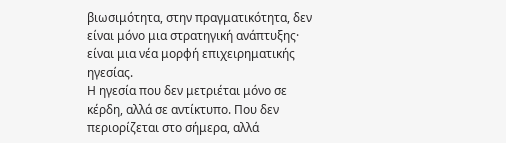βιωσιμότητα, στην πραγματικότητα, δεν είναι μόνο μια στρατηγική ανάπτυξης· είναι μια νέα μορφή επιχειρηματικής ηγεσίας.
Η ηγεσία που δεν μετριέται μόνο σε κέρδη, αλλά σε αντίκτυπο. Που δεν περιορίζεται στο σήμερα, αλλά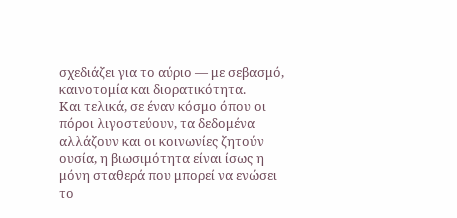σχεδιάζει για το αύριο — με σεβασμό, καινοτομία και διορατικότητα.
Και τελικά, σε έναν κόσμο όπου οι πόροι λιγοστεύουν, τα δεδομένα αλλάζουν και οι κοινωνίες ζητούν ουσία, η βιωσιμότητα είναι ίσως η μόνη σταθερά που μπορεί να ενώσει το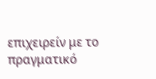επιχειρείν με το πραγματικό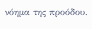νόημα της προόδου.